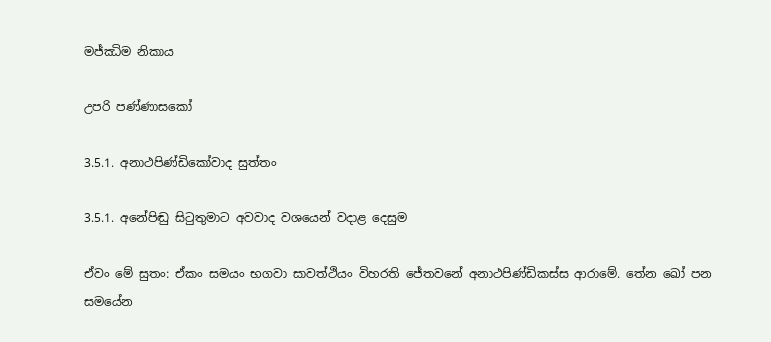මජ්ඣිම නිකාය

උපරි පණ්ණාසකෝ

3.5.1. අනාථපිණ්ඩිකෝවාද සුත්තං

3.5.1. අනේපිඬු සිටුතුමාට අවවාද වශයෙන් වදාළ දෙසුම

ඒවං මේ සුතං: ඒකං සමයං භගවා සාවත්ථියං විහරති ජේතවනේ අනාථපිණ්ඩිකස්ස ආරාමේ. තේන ඛෝ පන සමයේන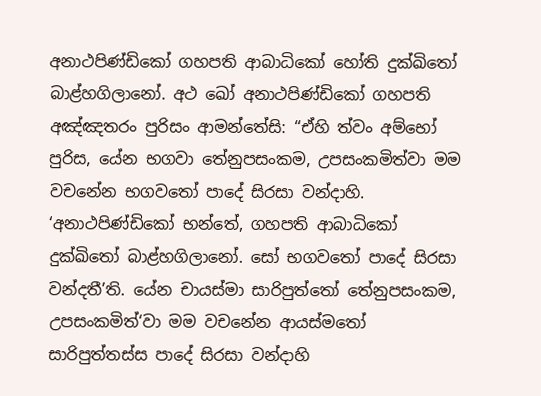අනාථපිණ්ඩිකෝ ගහපති ආබාධිකෝ හෝති දුක්ඛිතෝ බාළ්හගිලානෝ. අථ ඛෝ අනාථපිණ්ඩිකෝ ගහපති අඤ්ඤතරං පුරිසං ආමන්තේසි: “ඒහි ත්වං අම්භෝ පුරිස, යේන භගවා තේනුපසංකම, උපසංකමිත්වා මම වචනේන භගවතෝ පාදේ සිරසා වන්දාහි. ‘අනාථපිණ්ඩිකෝ භන්තේ, ගහපති ආබාධිකෝ දුක්ඛිතෝ බාළ්හගිලානෝ. සෝ භගවතෝ පාදේ සිරසා වන්දතී’ති. යේන චායස්මා සාරිපුත්තෝ තේනුපසංකම, උපසංකමිත්‘වා මම වචනේන ආයස්මතෝ සාරිපුත්තස්ස පාදේ සිරසා වන්දාහි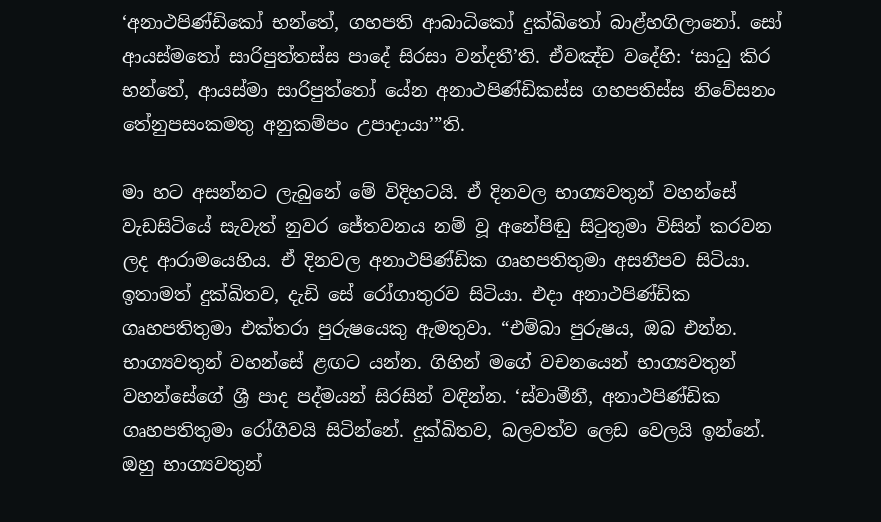‘අනාථපිණ්ඩිකෝ භන්තේ, ගහපති ආබාධිකෝ දුක්ඛිතෝ බාළ්හගිලානෝ. සෝ ආයස්මතෝ සාරිපුත්තස්ස පාදේ සිරසා වන්දතී’ති. ඒවඤ්ච වදේහි: ‘සාධු කිර භන්තේ, ආයස්මා සාරිපුත්තෝ යේන අනාථපිණ්ඩිකස්ස ගහපතිස්ස නිවේසනං තේනුපසංකමතු අනුකම්පං උපාදායා’”ති.

මා හට අසන්නට ලැබුනේ මේ විදිහටයි. ඒ දිනවල භාග්‍යවතුන් වහන්සේ වැඩසිටියේ සැවැත් නුවර ජේතවනය නම් වූ අනේපිඬු සිටුතුමා විසින් කරවන ලද ආරාමයෙහිය. ඒ දිනවල අනාථපිණ්ඩික ගෘහපතිතුමා අසනීපව සිටියා. ඉතාමත් දුක්ඛිතව, දැඩි සේ රෝගාතුරව සිටියා. එදා අනාථපිණ්ඩික ගෘහපතිතුමා එක්තරා පුරුෂයෙකු ඇමතුවා. “එම්බා පුරුෂය, ඔබ එන්න. භාග්‍යවතුන් වහන්සේ ළඟට යන්න. ගිහින් මගේ වචනයෙන් භාග්‍යවතුන් වහන්සේගේ ශ්‍රී පාද පද්මයන් සිරසින් වඳින්න. ‘ස්වාමීනී, අනාථපිණ්ඩික ගෘහපතිතුමා රෝගීවයි සිටින්නේ. දුක්ඛිතව, බලවත්ව ලෙඩ වෙලයි ඉන්නේ. ඔහු භාග්‍යවතුන්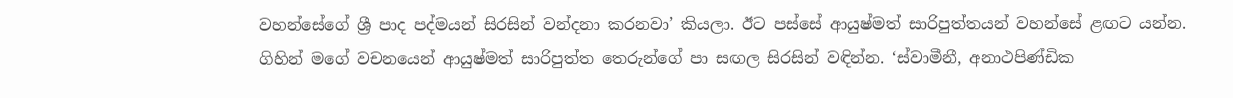වහන්සේගේ ශ්‍රී පාද පද්මයන් සිරසින් වන්දනා කරනවා’ කියලා. ඊට පස්සේ ආයුෂ්මත් සාරිපුත්තයන් වහන්සේ ළඟට යන්න. ගිහින් මගේ වචනයෙන් ආයුෂ්මත් සාරිපුත්ත තෙරුන්ගේ පා සඟල සිරසින් වඳින්න. ‘ස්වාමීනී, අනාථපිණ්ඩික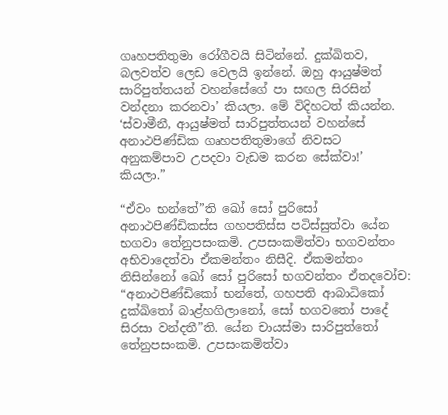ගෘහපතිතුමා රෝගීවයි සිටින්නේ. දුක්ඛිතව, බලවත්ව ලෙඩ වෙලයි ඉන්නේ. ඔහු ආයුෂ්මත් සාරිපුත්තයන් වහන්සේගේ පා සඟල සිරසින් වන්දනා කරනවා’ කියලා. මේ විදිහටත් කියන්න. ‘ස්වාමීනී, ආයුෂ්මත් සාරිපුත්තයන් වහන්සේ අනාථපිණ්ඩික ගෘහපතිතුමාගේ නිවසට අනුකම්පාව උපදවා වැඩම කරන සේක්වා!’ කියලා.”

“ඒවං භන්තේ”ති ඛෝ සෝ පුරිසෝ අනාථපිණ්ඩිකස්ස ගහපතිස්ස පටිස්සුත්වා යේන භගවා තේනුපසංකමි. උපසංකමිත්වා භගවන්තං අභිවාදෙත්වා ඒකමන්තං නිසීදි. ඒකමන්තං නිසින්නෝ ඛෝ සෝ පුරිසෝ භගවන්තං ඒතදවෝච: “අනාථපිණ්ඩිකෝ භන්තේ, ගහපති ආබාධිකෝ දුක්ඛිතෝ බාළ්හගිලානෝ, සෝ භගවතෝ පාදේ සිරසා වන්දතී”ති. යේන චායස්මා සාරිපුත්තෝ තේනුපසංකමි. උපසංකමිත්වා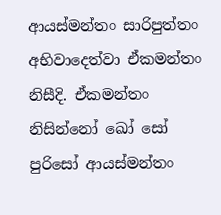ආයස්මන්තං සාරිපුත්තං අභිවාදෙත්වා ඒකමන්තං නිසීදි. ඒකමන්තං නිසින්නෝ ඛෝ සෝ පුරිසෝ ආයස්මන්තං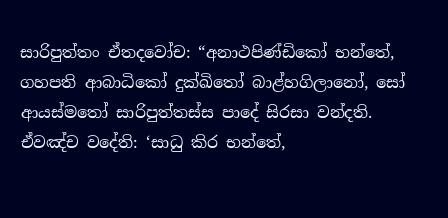සාරිපුත්තං ඒතදවෝච: “අනාථපිණ්ඩිකෝ භන්තේ, ගහපති ආබාධිකෝ දුක්ඛිතෝ බාළ්හගිලානෝ, සෝ ආයස්මතෝ සාරිපුත්තස්ස පාදේ සිරසා වන්දති. ඒවඤ්ච වදේති: ‘සාධු කිර භන්තේ,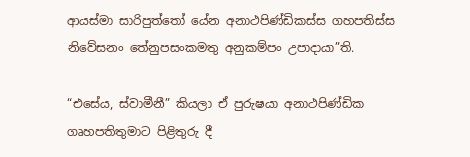ආයස්මා සාරිපුත්තෝ යේන අනාථපිණ්ඩිකස්ස ගහපතිස්ස නිවේසනං තේනුපසංකමතු අනුකම්පං උපාදායා”ති.

“එසේය, ස්වාමීනී” කියලා ඒ පුරුෂයා අනාථපිණ්ඩික ගෘහපතිතුමාට පිළිතුරු දී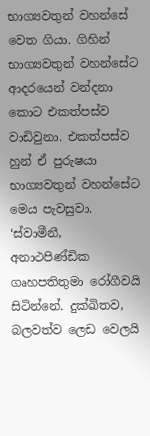භාග්‍යවතුන් වහන්සේ වෙත ගියා. ගිහින් භාග්‍යවතුන් වහන්සේට ආදරයෙන් වන්දනා කොට එකත්පස්ව වාඩිවුනා. එකත්පස්ව හුන් ඒ පුරුෂයා භාග්‍යවතුන් වහන්සේට මෙය පැවසුවා. ‘ස්වාමීනී, අනාථපිණ්ඩික ගෘහපතිතුමා රෝගීවයි සිටින්නේ. දුක්ඛිතව, බලවත්ව ලෙඩ වෙලයි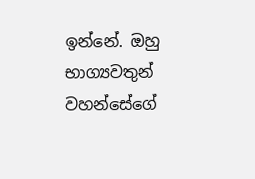ඉන්නේ. ඔහු භාග්‍යවතුන් වහන්සේගේ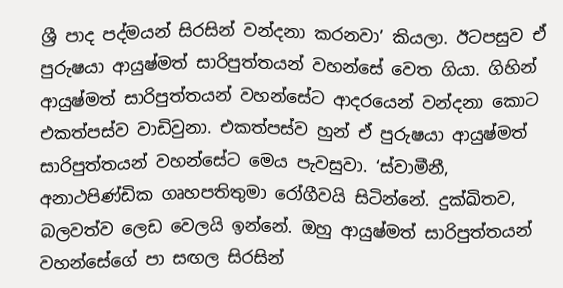ශ්‍රී පාද පද්මයන් සිරසින් වන්දනා කරනවා’ කියලා. ඊටපසුව ඒ පුරුෂයා ආයුෂ්මත් සාරිපුත්තයන් වහන්සේ වෙත ගියා. ගිහින් ආයුෂ්මත් සාරිපුත්තයන් වහන්සේට ආදරයෙන් වන්දනා කොට එකත්පස්ව වාඩිවුනා. එකත්පස්ව හුන් ඒ පුරුෂයා ආයුෂ්මත් සාරිපුත්තයන් වහන්සේට මෙය පැවසුවා. ‘ස්වාමීනී, අනාථපිණ්ඩික ගෘහපතිතුමා රෝගීවයි සිටින්නේ. දුක්ඛිතව, බලවත්ව ලෙඩ වෙලයි ඉන්නේ. ඔහු ආයුෂ්මත් සාරිපුත්තයන් වහන්සේගේ පා සඟල සිරසින්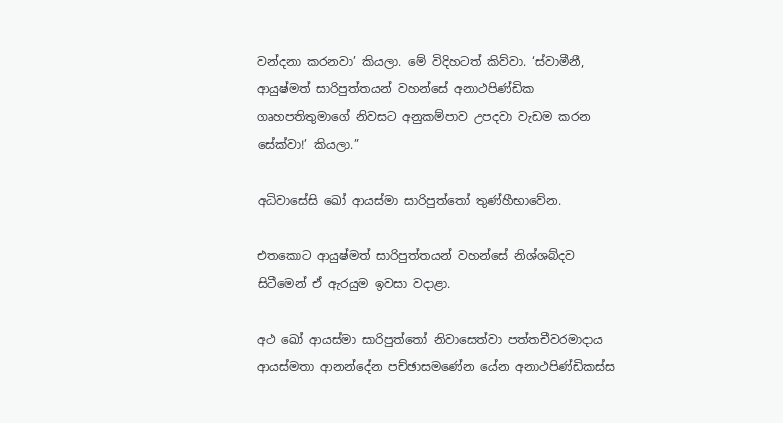වන්දනා කරනවා’ කියලා. මේ විදිහටත් කිව්වා. ‘ස්වාමීනී, ආයුෂ්මත් සාරිපුත්තයන් වහන්සේ අනාථපිණ්ඩික ගෘහපතිතුමාගේ නිවසට අනුකම්පාව උපදවා වැඩම කරන සේක්වා!’ කියලා.”

අධිවාසේසි ඛෝ ආයස්මා සාරිපුත්තෝ තුණ්හීභාවේන.

එතකොට ආයුෂ්මත් සාරිපුත්තයන් වහන්සේ නිශ්ශබ්දව සිටීමෙන් ඒ ඇරයුම ඉවසා වදාළා.

අථ ඛෝ ආයස්මා සාරිපුත්තෝ නිවාසෙත්වා පත්තචීවරමාදාය ආයස්මතා ආනන්දේන පච්ඡාසමණේන යේන අනාථපිණ්ඩිකස්ස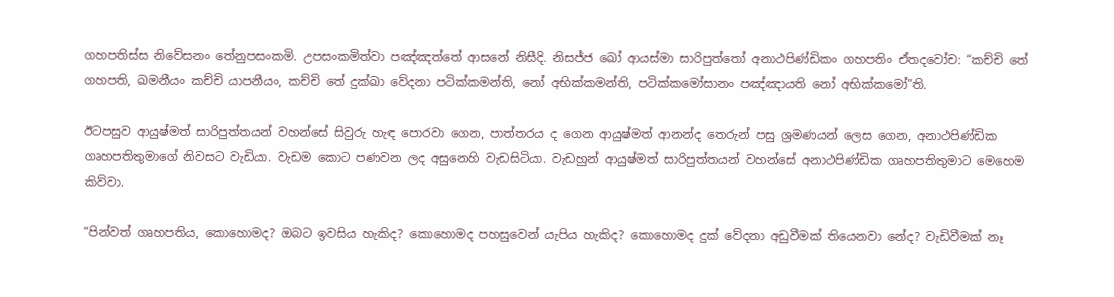ගහපතිස්ස නිවේසනං තේනුපසංකමි. උපසංකමිත්වා පඤ්ඤත්තේ ආසනේ නිසීදි. නිසජ්ජ ඛෝ ආයස්මා සාරිපුත්තෝ අනාථපිණ්ඩිකං ගහපතිං ඒතදවෝච: “කච්චි තේ ගහපති, ඛමනීයං කච්චි යාපනීයං, කච්චි තේ දුක්ඛා වේදනා පටික්කමන්ති, නෝ අභික්කමන්ති, පටික්කමෝසානං පඤ්ඤායති නෝ අභික්කමෝ”ති.

ඊටපසුව ආයුෂ්මත් සාරිපුත්තයන් වහන්සේ සිවුරු හැඳ පොරවා ගෙන, පාත්තරය ද ගෙන ආයුෂ්මත් ආනන්ද තෙරුන් පසු ශ්‍රමණයන් ලෙස ගෙන, අනාථපිණ්ඩික ගෘහපතිතුමාගේ නිවසට වැඩියා. වැඩම කොට පණවන ලද අසුනෙහි වැඩසිටියා. වැඩහුන් ආයුෂ්මත් සාරිපුත්තයන් වහන්සේ අනාථපිණ්ඩික ගෘහපතිතුමාට මෙහෙම කිව්වා.

“පින්වත් ගෘහපතිය, කොහොමද? ඔබට ඉවසිය හැකිද? කොහොමද පහසුවෙන් යැපිය හැකිද? කොහොමද දුක් වේදනා අඩුවීමක් තියෙනවා නේද? වැඩිවීමක් නෑ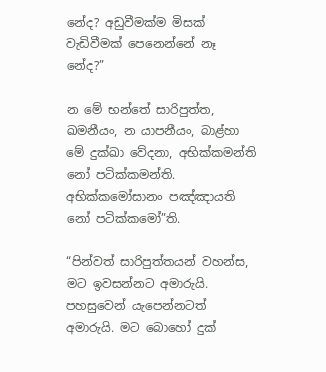නේද? අඩුවීමක්ම මිසක් වැඩිවීමක් පෙනෙන්නේ නෑ නේද?”

න මේ භන්තේ සාරිපුත්ත, ඛමනීයං, න යාපනීයං, බාළ්හා මේ දුක්ඛා වේදනා, අභික්කමන්ති නෝ පටික්කමන්ති. අභික්කමෝසානං පඤ්ඤායති නෝ පටික්කමෝ”ති.

“පින්වත් සාරිපුත්තයන් වහන්ස, මට ඉවසන්නට අමාරුයි. පහසුවෙන් යැපෙන්නටත් අමාරුයි. මට බොහෝ දුක්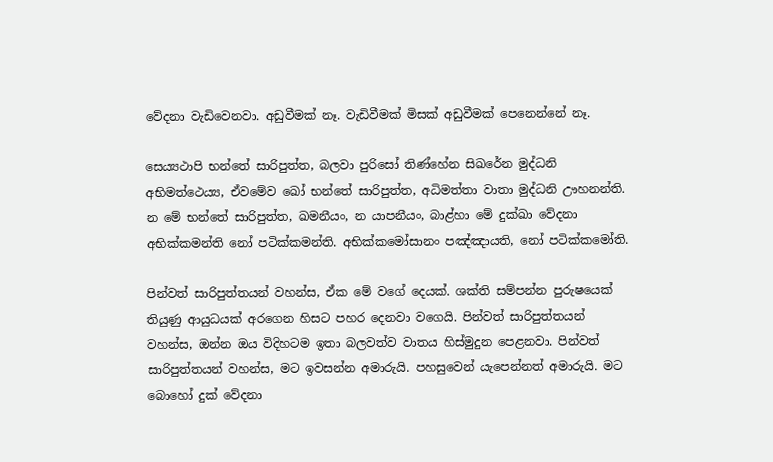වේදනා වැඩිවෙනවා. අඩුවීමක් නෑ. වැඩිවීමක් මිසක් අඩුවීමක් පෙනෙන්නේ නෑ.

සෙය්‍යථාපි භන්තේ සාරිපුත්ත, බලවා පුරිසෝ තිණ්හේන සිඛරේන මුද්ධනි අභිමත්ථෙය්‍ය, ඒවමේව ඛෝ භන්තේ සාරිපුත්ත, අධිමත්තා වාතා මුද්ධනි ඌහනන්ති. න මේ භන්තේ සාරිපුත්ත, ඛමනීයං, න යාපනීයං, බාළ්හා මේ දුක්ඛා වේදනා අභික්කමන්ති නෝ පටික්කමන්ති. අභික්කමෝසානං පඤ්ඤායති, නෝ පටික්කමෝති.

පින්වත් සාරිපුත්තයන් වහන්ස, ඒක මේ වගේ දෙයක්. ශක්ති සම්පන්න පුරුෂයෙක් තියුණු ආයුධයක් අරගෙන හිසට පහර දෙනවා වගෙයි. පින්වත් සාරිපුත්තයන් වහන්ස, ඔන්න ඔය විදිහටම ඉතා බලවත්ව වාතය හිස්මුදුන පෙළනවා. පින්වත් සාරිපුත්තයන් වහන්ස, මට ඉවසන්න අමාරුයි. පහසුවෙන් යැපෙන්නත් අමාරුයි. මට බොහෝ දුක් වේදනා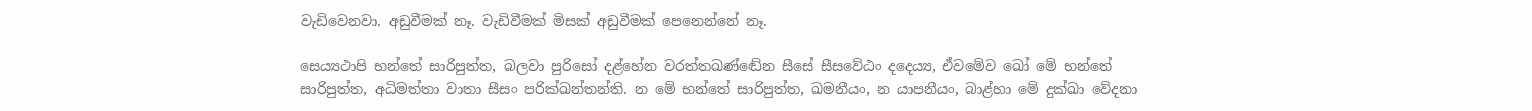වැඩිවෙනවා. අඩුවීමක් නෑ. වැඩිවීමක් මිසක් අඩුවීමක් පෙනෙන්නේ නෑ.

සෙය්‍යථාපි භන්තේ සාරිපුත්ත, බලවා පුරිසෝ දළ්හේන වරත්තඛණ්ඬේන සීසේ සීසවේඨං දදෙය්‍ය, ඒවමේව ඛෝ මේ භන්තේ සාරිපුත්ත, අධිමත්තා වාතා සීසං පරික්ඛන්තන්ති. න මේ භන්තේ සාරිපුත්ත, ඛමනීයං, න යාපනීයං, බාළ්හා මේ දුක්ඛා වේදනා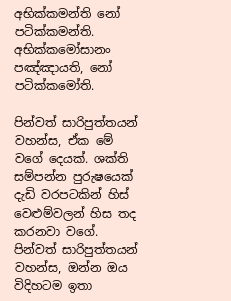අභික්කමන්ති නෝ පටික්කමන්ති. අභික්කමෝසානං පඤ්ඤායති, නෝ පටික්කමෝති.

පින්වත් සාරිපුත්තයන් වහන්ස, ඒක මේ වගේ දෙයක්. ශක්ති සම්පන්න පුරුෂයෙක් දැඩි වරපටකින් හිස් වෙළුම්වලන් හිස තද කරනවා වගේ. පින්වත් සාරිපුත්තයන් වහන්ස, ඔන්න ඔය විදිහටම ඉතා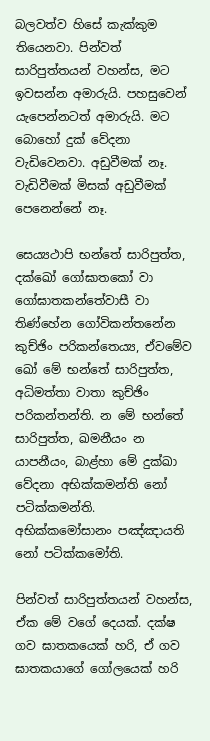බලවත්ව හිසේ කැක්කුම තියෙනවා. පින්වත් සාරිපුත්තයන් වහන්ස, මට ඉවසන්න අමාරුයි. පහසුවෙන් යැපෙන්නටත් අමාරුයි. මට බොහෝ දුක් වේදනා වැඩිවෙනවා. අඩුවීමක් නෑ. වැඩිවීමක් මිසක් අඩුවීමක් පෙනෙන්නේ නෑ.

සෙය්‍යථාපි භන්තේ සාරිපුත්ත, දක්ඛෝ ගෝඝාතකෝ වා ගෝඝාතකන්තේවාසී වා තිණ්හේන ගෝවිකන්තනේන කුච්ඡිං පරිකන්තෙය්‍ය, ඒවමේව ඛෝ මේ භන්තේ සාරිපුත්ත, අධිමත්තා වාතා කුච්ඡිං පරිකන්තන්ති. න මේ භන්තේ සාරිපුත්ත, ඛමනීයං න යාපනීයං, බාළ්හා මේ දුක්ඛා වේදනා අභික්කමන්ති නෝ පටික්කමන්ති. අභික්කමෝසානං පඤ්ඤායති නෝ පටික්කමෝති.

පින්වත් සාරිපුත්තයන් වහන්ස, ඒක මේ වගේ දෙයක්. දක්ෂ ගව ඝාතකයෙක් හරි, ඒ ගව ඝාතකයාගේ ගෝලයෙක් හරි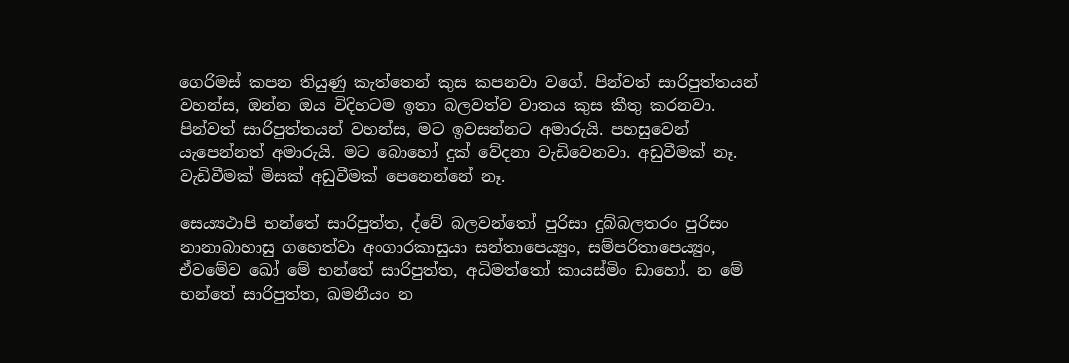ගෙරිමස් කපන තියුණු කැත්තෙන් කුස කපනවා වගේ. පින්වත් සාරිපුත්තයන් වහන්ස, ඔන්න ඔය විදිහටම ඉතා බලවත්ව වාතය කුස කීතු කරනවා. පින්වත් සාරිපුත්තයන් වහන්ස, මට ඉවසන්නට අමාරුයි. පහසුවෙන් යැපෙන්නත් අමාරුයි. මට බොහෝ දුක් වේදනා වැඩිවෙනවා. අඩුවීමක් නෑ. වැඩිවීමක් මිසක් අඩුවීමක් පෙනෙන්නේ නෑ.

සෙය්‍යථාපි භන්තේ සාරිපුත්ත, ද්වේ බලවන්තෝ පුරිසා දුබ්බලතරං පුරිසං නානාබාහාසු ගහෙත්වා අංගාරකාසුයා සන්තාපෙය්‍යුං, සම්පරිතාපෙය්‍යුං, ඒවමේව ඛෝ මේ භන්තේ සාරිපුත්ත, අධිමත්තෝ කායස්මිං ඩාහෝ. න මේ භන්තේ සාරිපුත්ත, ඛමනීයං න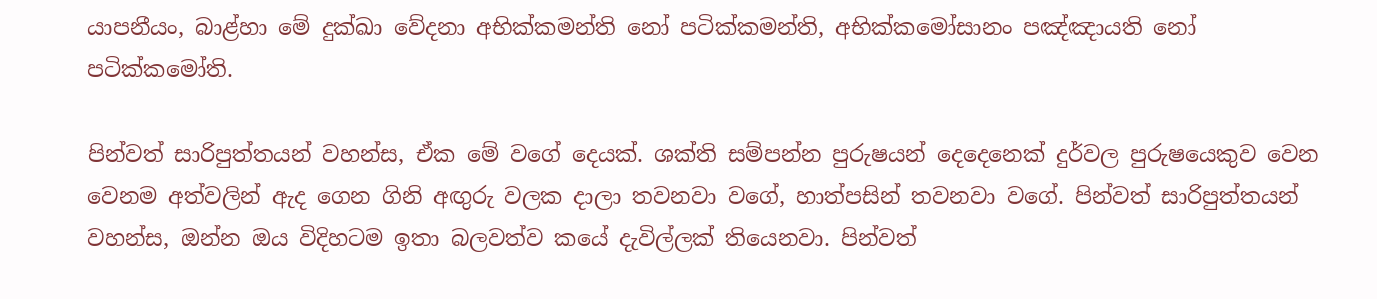යාපනීයං, බාළ්හා මේ දුක්ඛා වේදනා අභික්කමන්ති නෝ පටික්කමන්ති, අභික්කමෝසානං පඤ්ඤායති නෝ පටික්කමෝති.

පින්වත් සාරිපුත්තයන් වහන්ස, ඒක මේ වගේ දෙයක්. ශක්ති සම්පන්න පුරුෂයන් දෙදෙනෙක් දුර්වල පුරුෂයෙකුව වෙන වෙනම අත්වලින් ඇද ගෙන ගිනි අඟුරු වලක දාලා තවනවා වගේ, හාත්පසින් තවනවා වගේ. පින්වත් සාරිපුත්තයන් වහන්ස, ඔන්න ඔය විදිහටම ඉතා බලවත්ව කයේ දැවිල්ලක් තියෙනවා. පින්වත්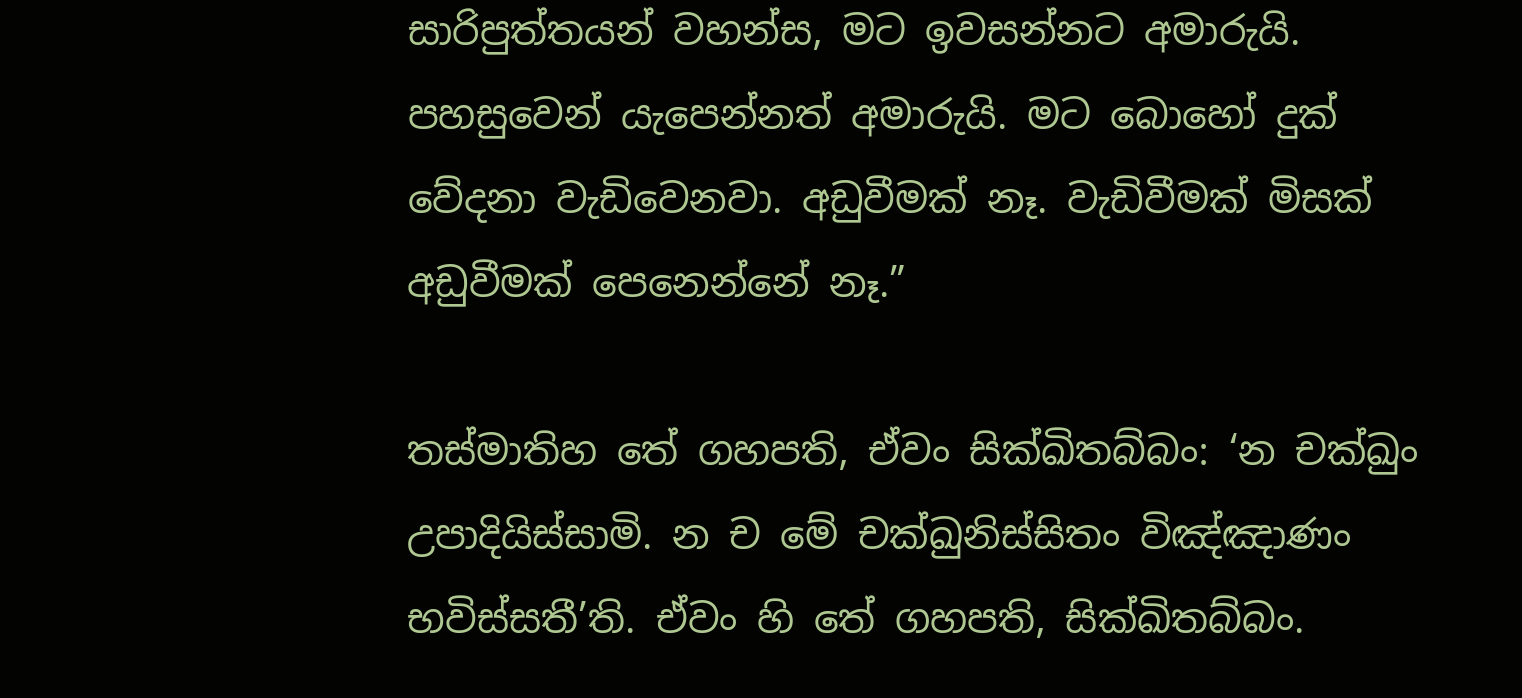සාරිපුත්තයන් වහන්ස, මට ඉවසන්නට අමාරුයි. පහසුවෙන් යැපෙන්නත් අමාරුයි. මට බොහෝ දුක් වේදනා වැඩිවෙනවා. අඩුවීමක් නෑ. වැඩිවීමක් මිසක් අඩුවීමක් පෙනෙන්නේ නෑ.”

තස්මාතිහ තේ ගහපති, ඒවං සික්ඛිතබ්බං: ‘න චක්ඛුං උපාදියිස්සාමි. න ච මේ චක්ඛුනිස්සිතං විඤ්ඤාණං භවිස්සතී’ති. ඒවං හි තේ ගහපති, සික්ඛිතබ්බං.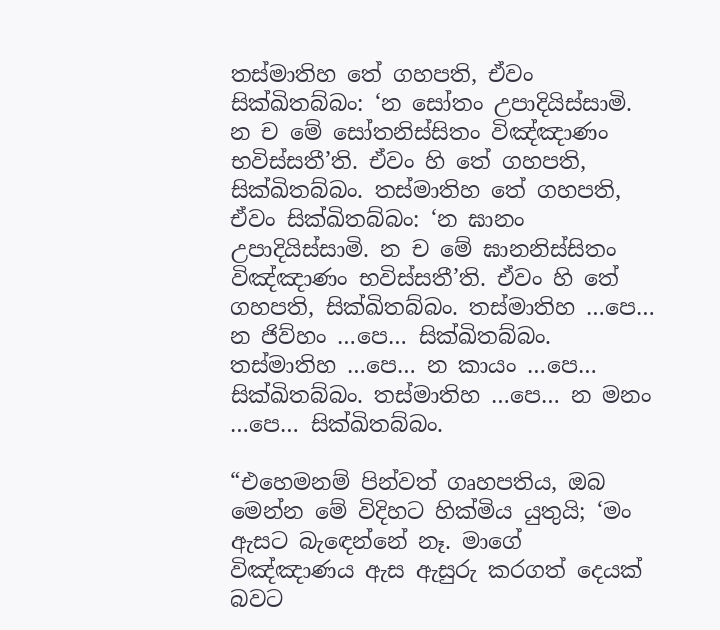තස්මාතිහ තේ ගහපති, ඒවං සික්ඛිතබ්බං: ‘න සෝතං උපාදියිස්සාමි. න ච මේ සෝතනිස්සිතං විඤ්ඤාණං භවිස්සතී’ති. ඒවං හි තේ ගහපති, සික්ඛිතබ්බං. තස්මාතිහ තේ ගහපති, ඒවං සික්ඛිතබ්බං: ‘න ඝානං උපාදියිස්සාමි. න ච මේ ඝානනිස්සිතං විඤ්ඤාණං භවිස්සතී’ති. ඒවං හි තේ ගහපති, සික්ඛිතබ්බං. තස්මාතිහ …පෙ… න ජිව්හං …පෙ… සික්ඛිතබ්බං. තස්මාතිහ …පෙ… න කායං …පෙ… සික්ඛිතබ්බං. තස්මාතිහ …පෙ… න මනං …පෙ… සික්ඛිතබ්බං.

“එහෙමනම් පින්වත් ගෘහපතිය, ඔබ මෙන්න මේ විදිහට හික්මිය යුතුයි; ‘මං ඇසට බැඳෙන්නේ නෑ. මාගේ විඤ්ඤාණය ඇස ඇසුරු කරගත් දෙයක් බවට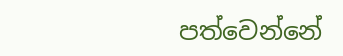පත්වෙන්නේ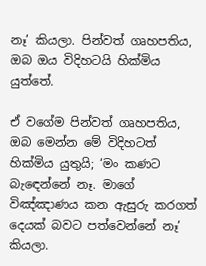නෑ’ කියලා. පින්වත් ගෘහපතිය, ඔබ ඔය විදිහටයි හික්මිය යුත්තේ.

ඒ වගේම පින්වත් ගෘහපතිය, ඔබ මෙන්න මේ විදිහටත් හික්මිය යුතුයි; ‘මං කණට බැඳෙන්නේ නෑ. මාගේ විඤ්ඤාණය කන ඇසුරු කරගත් දෙයක් බවට පත්වෙන්නේ නෑ’ කියලා.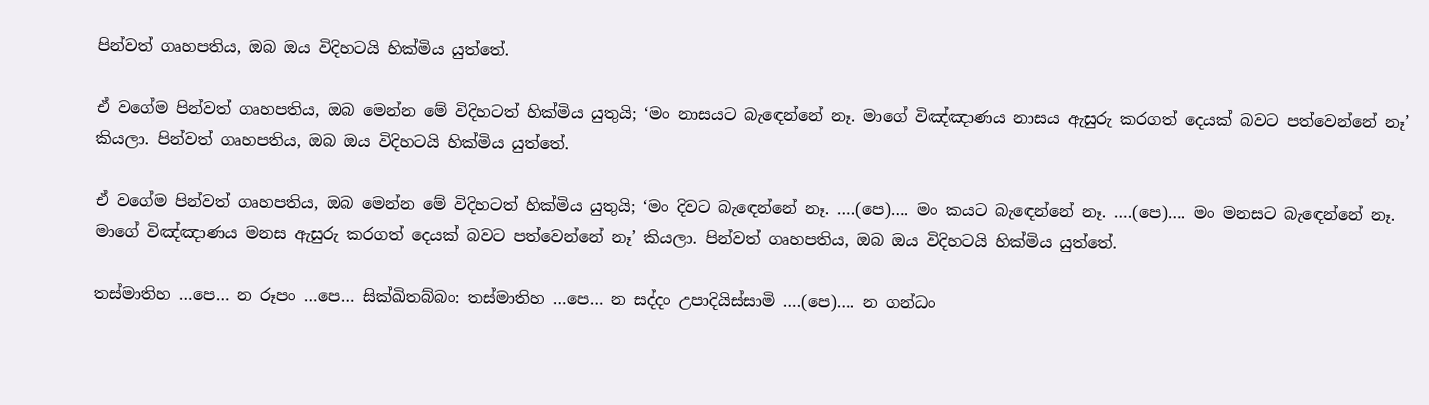පින්වත් ගෘහපතිය, ඔබ ඔය විදිහටයි හික්මිය යුත්තේ.

ඒ වගේම පින්වත් ගෘහපතිය, ඔබ මෙන්න මේ විදිහටත් හික්මිය යුතුයි; ‘මං නාසයට බැඳෙන්නේ නෑ. මාගේ විඤ්ඤාණය නාසය ඇසුරු කරගත් දෙයක් බවට පත්වෙන්නේ නෑ’ කියලා. පින්වත් ගෘහපතිය, ඔබ ඔය විදිහටයි හික්මිය යුත්තේ.

ඒ වගේම පින්වත් ගෘහපතිය, ඔබ මෙන්න මේ විදිහටත් හික්මිය යුතුයි; ‘මං දිවට බැඳෙන්නේ නෑ. ….(පෙ)…. මං කයට බැඳෙන්නේ නෑ. ….(පෙ)…. මං මනසට බැඳෙන්නේ නෑ. මාගේ විඤ්ඤාණය මනස ඇසුරු කරගත් දෙයක් බවට පත්වෙන්නේ නෑ’ කියලා. පින්වත් ගෘහපතිය, ඔබ ඔය විදිහටයි හික්මිය යුත්තේ.

තස්මාතිහ …පෙ… න රූපං …පෙ… සික්ඛිතබ්බං: තස්මාතිහ …පෙ… න සද්දං උපාදියිස්සාමි ….(පෙ)…. න ගන්ධං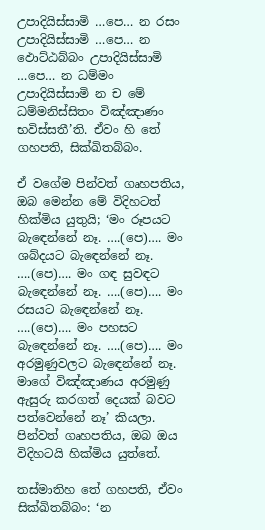උපාදියිස්සාමි …පෙ… න රසං උපාදියිස්සාමි …පෙ… න ඵොට්ඨබ්බං උපාදියිස්සාමි …පෙ… න ධම්මං උපාදියිස්සාමි න ච මේ ධම්මනිස්සිතං විඤ්ඤාණං භවිස්සතී’ති. ඒවං හි තේ ගහපති, සික්ඛිතබ්බං.

ඒ වගේම පින්වත් ගෘහපතිය, ඔබ මෙන්න මේ විදිහටත් හික්මිය යුතුයි; ‘මං රූපයට බැඳෙන්නේ නෑ. ….(පෙ)…. මං ශබ්දයට බැඳෙන්නේ නෑ. ….(පෙ)…. මං ගඳ සුවඳට බැඳෙන්නේ නෑ. ….(පෙ)…. මං රසයට බැඳෙන්නේ නෑ. ….(පෙ)…. මං පහසට බැඳෙන්නේ නෑ. ….(පෙ)…. මං අරමුණුවලට බැඳෙන්නේ නෑ. මාගේ විඤ්ඤාණය අරමුණු ඇසුරු කරගත් දෙයක් බවට පත්වෙන්නේ නෑ’ කියලා. පින්වත් ගෘහපතිය, ඔබ ඔය විදිහටයි හික්මිය යුත්තේ.

තස්මාතිහ තේ ගහපති, ඒවං සික්ඛිතබ්බං: ‘න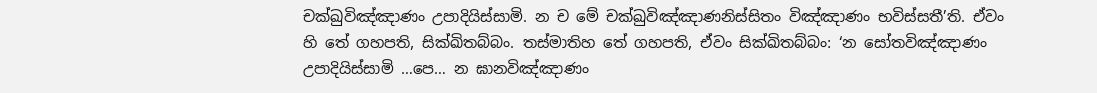චක්ඛුවිඤ්ඤාණං උපාදියිස්සාමි. න ච මේ චක්ඛුවිඤ්ඤාණනිස්සිතං විඤ්ඤාණං භවිස්සතී’ති. ඒවං හි තේ ගහපති, සික්ඛිතබ්බං. තස්මාතිහ තේ ගහපති, ඒවං සික්ඛිතබ්බං: ‘න සෝතවිඤ්ඤාණං උපාදියිස්සාමි …පෙ… න ඝානවිඤ්ඤාණං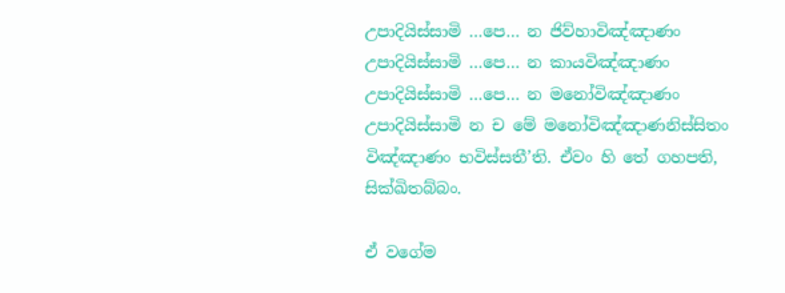උපාදියිස්සාමි …පෙ… න ජිව්හාවිඤ්ඤාණං උපාදියිස්සාමි …පෙ… න කායවිඤ්ඤාණං උපාදියිස්සාමි …පෙ… න මනෝවිඤ්ඤාණං උපාදියිස්සාමි න ච මේ මනෝවිඤ්ඤාණනිස්සිතං විඤ්ඤාණං භවිස්සතී’ති. ඒවං හි තේ ගහපති, සික්ඛිතබ්බං.

ඒ වගේම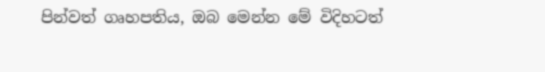පින්වත් ගෘහපතිය, ඔබ මෙන්න මේ විදිහටත්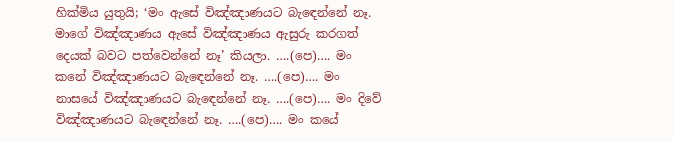හික්මිය යුතුයි; ‘මං ඇසේ විඤ්ඤාණයට බැඳෙන්නේ නෑ. මාගේ විඤ්ඤාණය ඇසේ විඤ්ඤාණය ඇසුරු කරගත් දෙයක් බවට පත්වෙන්නේ නෑ’ කියලා. ….(පෙ)…. මං කනේ විඤ්ඤාණයට බැඳෙන්නේ නෑ. ….(පෙ)…. මං නාසයේ විඤ්ඤාණයට බැඳෙන්නේ නෑ. ….(පෙ)…. මං දිවේ විඤ්ඤාණයට බැඳෙන්නේ නෑ. ….(පෙ)…. මං කයේ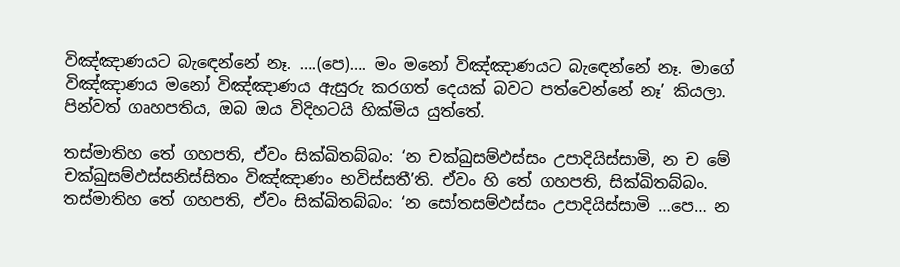විඤ්ඤාණයට බැඳෙන්නේ නෑ. ….(පෙ)…. මං මනෝ විඤ්ඤාණයට බැඳෙන්නේ නෑ. මාගේ විඤ්ඤාණය මනෝ විඤ්ඤාණය ඇසුරු කරගත් දෙයක් බවට පත්වෙන්නේ නෑ’ කියලා. පින්වත් ගෘහපතිය, ඔබ ඔය විදිහටයි හික්මිය යුත්තේ.

තස්මාතිහ තේ ගහපති, ඒවං සික්ඛිතබ්බං: ‘න චක්ඛුසම්ඵස්සං උපාදියිස්සාමි, න ච මේ චක්ඛුසම්ඵස්සනිස්සිතං විඤ්ඤාණං භවිස්සතී’ති. ඒවං හි තේ ගහපති, සික්ඛිතබ්බං. තස්මාතිහ තේ ගහපති, ඒවං සික්ඛිතබ්බං: ‘න සෝතසම්ඵස්සං උපාදියිස්සාමි …පෙ… න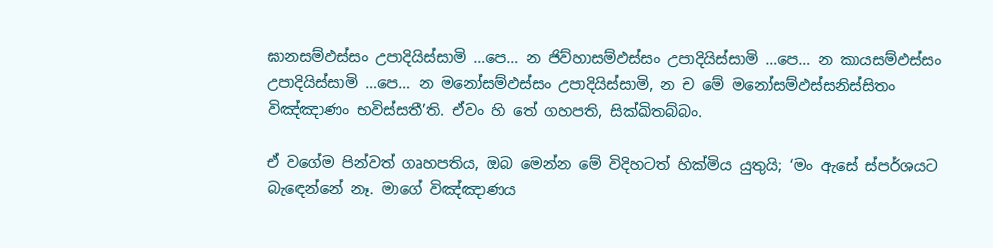ඝානසම්ඵස්සං උපාදියිස්සාමි …පෙ… න ජිව්හාසම්ඵස්සං උපාදියිස්සාමි …පෙ… න කායසම්ඵස්සං උපාදියිස්සාමි …පෙ… න මනෝසම්ඵස්සං උපාදියිස්සාමි, න ච මේ මනෝසම්ඵස්සනිස්සිතං විඤ්ඤාණං භවිස්සතී’ති. ඒවං හි තේ ගහපති, සික්ඛිතබ්බං.

ඒ වගේම පින්වත් ගෘහපතිය, ඔබ මෙන්න මේ විදිහටත් හික්මිය යුතුයි; ‘මං ඇසේ ස්පර්ශයට බැඳෙන්නේ නෑ. මාගේ විඤ්ඤාණය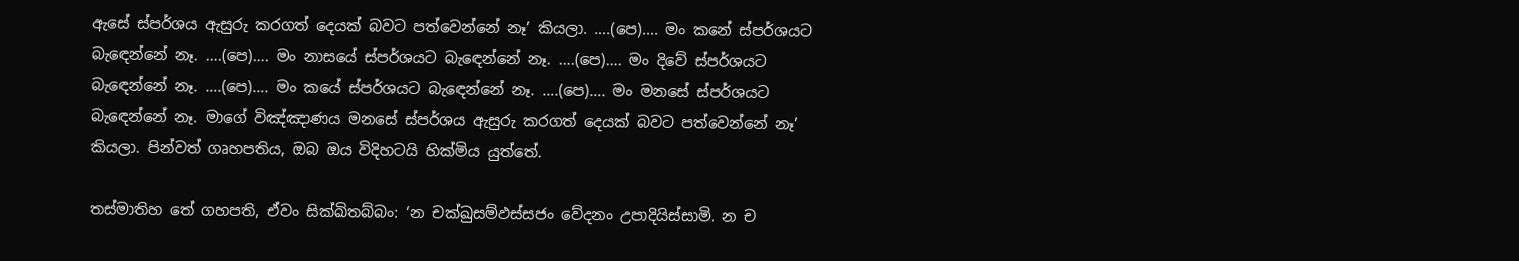ඇසේ ස්පර්ශය ඇසුරු කරගත් දෙයක් බවට පත්වෙන්නේ නෑ’ කියලා. ….(පෙ)…. මං කනේ ස්පර්ශයට බැඳෙන්නේ නෑ. ….(පෙ)…. මං නාසයේ ස්පර්ශයට බැඳෙන්නේ නෑ. ….(පෙ)…. මං දිවේ ස්පර්ශයට බැඳෙන්නේ නෑ. ….(පෙ)…. මං කයේ ස්පර්ශයට බැඳෙන්නේ නෑ. ….(පෙ)…. මං මනසේ ස්පර්ශයට බැඳෙන්නේ නෑ. මාගේ විඤ්ඤාණය මනසේ ස්පර්ශය ඇසුරු කරගත් දෙයක් බවට පත්වෙන්නේ නෑ’ කියලා. පින්වත් ගෘහපතිය, ඔබ ඔය විදිහටයි හික්මිය යුත්තේ.

තස්මාතිහ තේ ගහපති, ඒවං සික්ඛිතබ්බං: ‘න චක්ඛුසම්ඵස්සජං වේදනං උපාදියිස්සාමි. න ච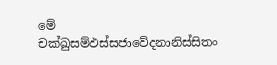මේ චක්ඛුසම්ඵස්සජාවේදනානිස්සිතං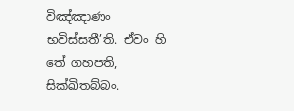විඤ්ඤාණං භවිස්සතී’ති. ඒවං හි තේ ගහපති, සික්ඛිතබ්බං.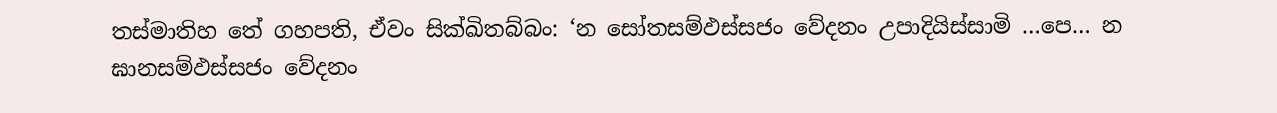තස්මාතිහ තේ ගහපති, ඒවං සික්ඛිතබ්බං: ‘න සෝතසම්ඵස්සජං වේදනං උපාදියිස්සාමි …පෙ… න ඝානසම්ඵස්සජං වේදනං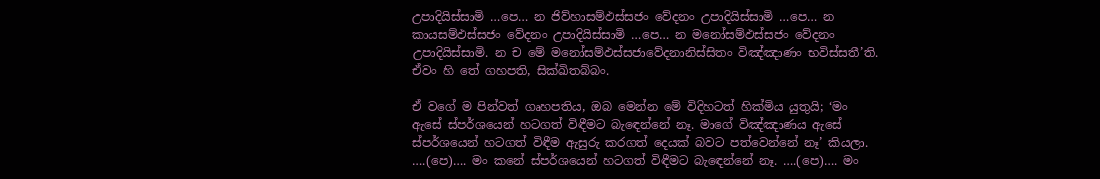උපාදියිස්සාමි …පෙ… න ජිව්හාසම්ඵස්සජං වේදනං උපාදියිස්සාමි …පෙ… න කායසම්ඵස්සජං වේදනං උපාදියිස්සාමි …පෙ… න මනෝසම්ඵස්සජං වේදනං උපාදියිස්සාමි. න ච මේ මනෝසම්ඵස්සජාවේදනානිස්සිතං විඤ්ඤාණං භවිස්සතී’ති. ඒවං හි තේ ගහපති, සික්ඛිතබ්බං.

ඒ වගේ ම පින්වත් ගෘහපතිය, ඔබ මෙන්න මේ විදිහටත් හික්මිය යුතුයි; ‘මං ඇසේ ස්පර්ශයෙන් හටගත් විඳීමට බැඳෙන්නේ නෑ. මාගේ විඤ්ඤාණය ඇසේ ස්පර්ශයෙන් හටගත් විඳීම ඇසුරු කරගත් දෙයක් බවට පත්වෙන්නේ නෑ’ කියලා. ….(පෙ)…. මං කනේ ස්පර්ශයෙන් හටගත් විඳීමට බැඳෙන්නේ නෑ. ….(පෙ)…. මං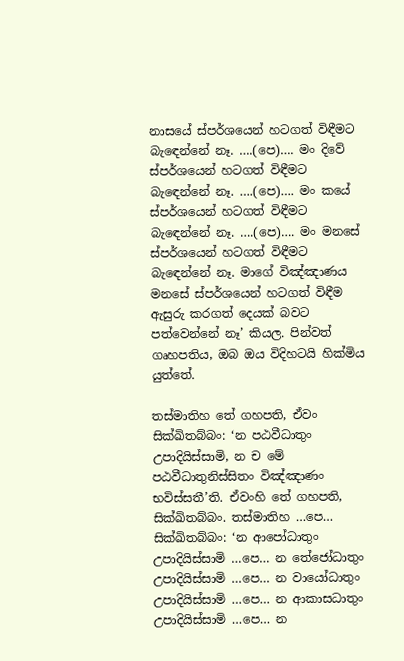නාසයේ ස්පර්ශයෙන් හටගත් විඳීමට බැඳෙන්නේ නෑ. ….(පෙ)…. මං දිවේ ස්පර්ශයෙන් හටගත් විඳීමට බැඳෙන්නේ නෑ. ….(පෙ)…. මං කයේ ස්පර්ශයෙන් හටගත් විඳීමට බැඳෙන්නේ නෑ. ….(පෙ)…. මං මනසේ ස්පර්ශයෙන් හටගත් විඳීමට බැඳෙන්නේ නෑ. මාගේ විඤ්ඤාණය මනසේ ස්පර්ශයෙන් හටගත් විඳීම ඇසුරු කරගත් දෙයක් බවට පත්වෙන්නේ නෑ’ කියල. පින්වත් ගෘහපතිය, ඔබ ඔය විදිහටයි හික්මිය යුත්තේ.

තස්මාතිහ තේ ගහපති, ඒවං සික්ඛිතබ්බං: ‘න පඨවීධාතුං උපාදියිස්සාමි, න ච මේ පඨවීධාතුනිස්සිතං විඤ්ඤාණං භවිස්සතී’ති. ඒවංහි තේ ගහපති, සික්ඛිතබ්බං. තස්මාතිහ …පෙ… සික්ඛිතබ්බං: ‘න ආපෝධාතුං උපාදියිස්සාමි …පෙ… න තේජෝධාතුං උපාදියිස්සාමි …පෙ… න වායෝධාතුං උපාදියිස්සාමි …පෙ… න ආකාසධාතුං උපාදියිස්සාමි …පෙ… න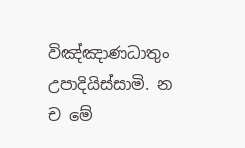විඤ්ඤාණධාතුං උපාදියිස්සාමි. න ච මේ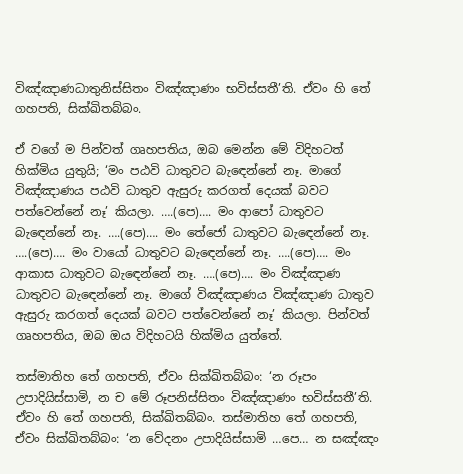විඤ්ඤාණධාතුනිස්සිතං විඤ්ඤාණං භවිස්සතී’ති. ඒවං හි තේ ගහපති, සික්ඛිතබ්බං.

ඒ වගේ ම පින්වත් ගෘහපතිය, ඔබ මෙන්න මේ විදිහටත් හික්මිය යුතුයි; ‘මං පඨවි ධාතුවට බැඳෙන්නේ නෑ. මාගේ විඤ්ඤාණය පඨවි ධාතුව ඇසුරු කරගත් දෙයක් බවට පත්වෙන්නේ නෑ’ කියලා. ….(පෙ)…. මං ආපෝ ධාතුවට බැඳෙන්නේ නෑ. ….(පෙ)…. මං තේජෝ ධාතුවට බැඳෙන්නේ නෑ. ….(පෙ)…. මං වායෝ ධාතුවට බැඳෙන්නේ නෑ. ….(පෙ)…. මං ආකාස ධාතුවට බැඳෙන්නේ නෑ. ….(පෙ)…. මං විඤ්ඤාණ ධාතුවට බැඳෙන්නේ නෑ. මාගේ විඤ්ඤාණය විඤ්ඤාණ ධාතුව ඇසුරු කරගත් දෙයක් බවට පත්වෙන්නේ නෑ’ කියලා. පින්වත් ගෘහපතිය, ඔබ ඔය විදිහටයි හික්මිය යුත්තේ.

තස්මාතිහ තේ ගහපති, ඒවං සික්ඛිතබ්බං: ‘න රූපං උපාදියිස්සාමි, න ච මේ රූපනිස්සිතං විඤ්ඤාණං භවිස්සතී’ති. ඒවං හි තේ ගහපති, සික්ඛිතබ්බං. තස්මාතිහ තේ ගහපති, ඒවං සික්ඛිතබ්බං: ‘න වේදනං උපාදියිස්සාමි …පෙ… න සඤ්ඤං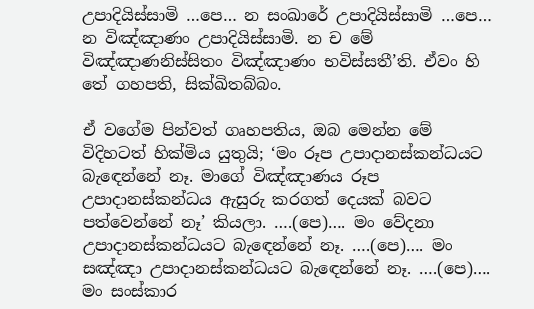උපාදියිස්සාමි …පෙ… න සංඛාරේ උපාදියිස්සාමි …පෙ… න විඤ්ඤාණං උපාදියිස්සාමි. න ච මේ විඤ්ඤාණනිස්සිතං විඤ්ඤාණං භවිස්සතී’ති. ඒවං හි තේ ගහපති, සික්ඛිතබ්බං.

ඒ වගේම පින්වත් ගෘහපතිය, ඔබ මෙන්න මේ විදිහටත් හික්මිය යුතුයි; ‘මං රූප උපාදානස්කන්ධයට බැඳෙන්නේ නෑ. මාගේ විඤ්ඤාණය රූප උපාදානස්කන්ධය ඇසුරු කරගත් දෙයක් බවට පත්වෙන්නේ නෑ’ කියලා. ….(පෙ)…. මං වේදනා උපාදානස්කන්ධයට බැඳෙන්නේ නෑ. ….(පෙ)…. මං සඤ්ඤා උපාදානස්කන්ධයට බැඳෙන්නේ නෑ. ….(පෙ)…. මං සංස්කාර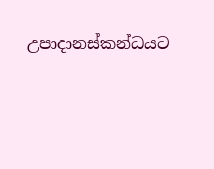උපාදානස්කන්ධයට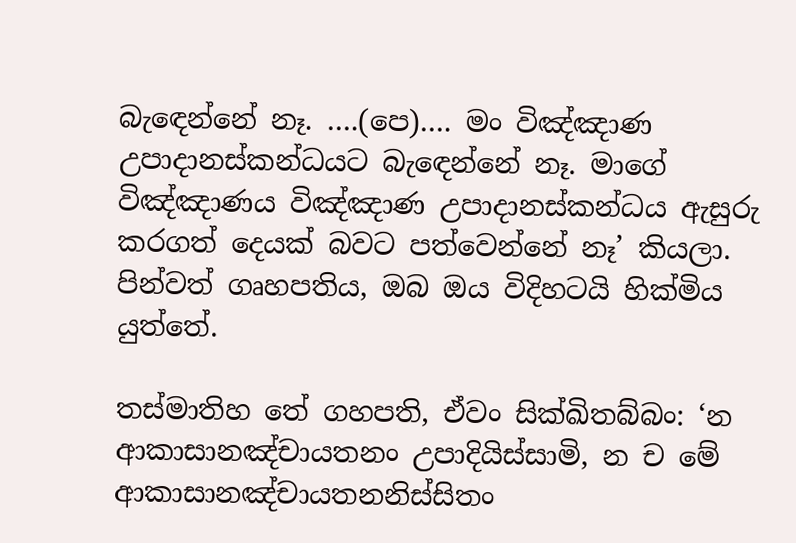බැඳෙන්නේ නෑ. ….(පෙ)…. මං විඤ්ඤාණ උපාදානස්කන්ධයට බැඳෙන්නේ නෑ. මාගේ විඤ්ඤාණය විඤ්ඤාණ උපාදානස්කන්ධය ඇසුරු කරගත් දෙයක් බවට පත්වෙන්නේ නෑ’ කියලා. පින්වත් ගෘහපතිය, ඔබ ඔය විදිහටයි හික්මිය යුත්තේ.

තස්මාතිහ තේ ගහපති, ඒවං සික්ඛිතබ්බං: ‘න ආකාසානඤ්චායතනං උපාදියිස්සාමි, න ච මේ ආකාසානඤ්චායතනනිස්සිතං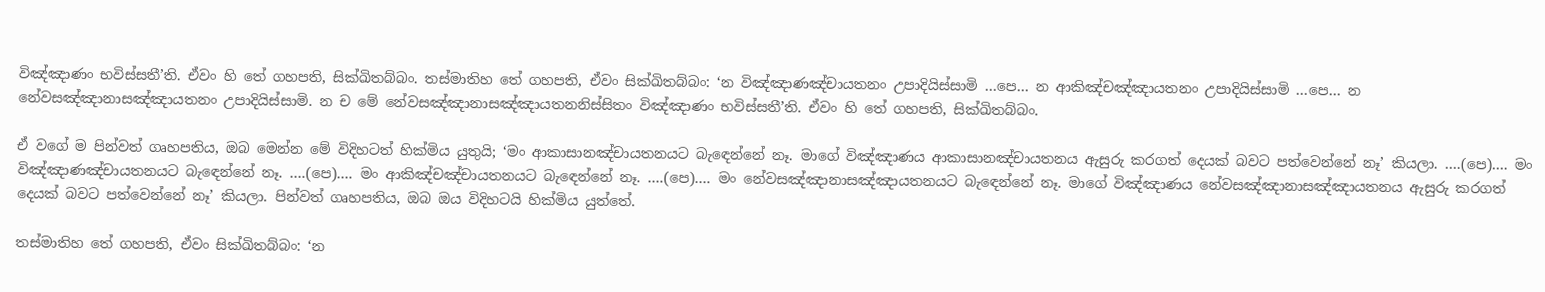විඤ්ඤාණං භවිස්සතී’ති. ඒවං හි තේ ගහපති, සික්ඛිතබ්බං. තස්මාතිහ තේ ගහපති, ඒවං සික්ඛිතබ්බං: ‘න විඤ්ඤාණඤ්චායතනං උපාදියිස්සාමි …පෙ… න ආකිඤ්චඤ්ඤායතනං උපාදියිස්සාමි …පෙ… න නේවසඤ්ඤානාසඤ්ඤායතනං උපාදියිස්සාමි. න ච මේ නේවසඤ්ඤානාසඤ්ඤායතනනිස්සිතං විඤ්ඤාණං භවිස්සතී’ති. ඒවං හි තේ ගහපති, සික්ඛිතබ්බං.

ඒ වගේ ම පින්වත් ගෘහපතිය, ඔබ මෙන්න මේ විදිහටත් හික්මිය යුතුයි; ‘මං ආකාසානඤ්චායතනයට බැඳෙන්නේ නෑ. මාගේ විඤ්ඤාණය ආකාසානඤ්චායතනය ඇසුරු කරගත් දෙයක් බවට පත්වෙන්නේ නෑ’ කියලා. ….(පෙ)…. මං විඤ්ඤාණඤ්චායතනයට බැඳෙන්නේ නෑ. ….(පෙ)…. මං ආකිඤ්චඤ්චායතනයට බැඳෙන්නේ නෑ. ….(පෙ)…. මං නේවසඤ්ඤානාසඤ්ඤායතනයට බැඳෙන්නේ නෑ. මාගේ විඤ්ඤාණය නේවසඤ්ඤානාසඤ්ඤායතනය ඇසුරු කරගත් දෙයක් බවට පත්වෙන්නේ නෑ’ කියලා. පින්වත් ගෘහපතිය, ඔබ ඔය විදිහටයි හික්මිය යුත්තේ.

තස්මාතිහ තේ ගහපති, ඒවං සික්ඛිතබ්බං: ‘න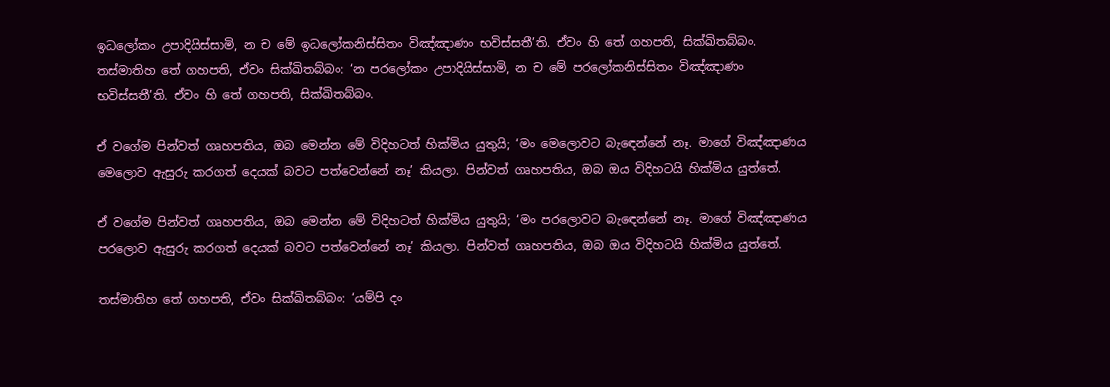ඉධලෝකං උපාදියිස්සාමි, න ච මේ ඉධලෝකනිස්සිතං විඤ්ඤාණං භවිස්සතී’ති. ඒවං හි තේ ගහපති, සික්ඛිතබ්බං. තස්මාතිහ තේ ගහපති, ඒවං සික්ඛිතබ්බං: ‘න පරලෝකං උපාදියිස්සාමි, න ච මේ පරලෝකනිස්සිතං විඤ්ඤාණං භවිස්සතී’ති. ඒවං හි තේ ගහපති, සික්ඛිතබ්බං.

ඒ වගේම පින්වත් ගෘහපතිය, ඔබ මෙන්න මේ විදිහටත් හික්මිය යුතුයි; ‘මං මෙලොවට බැඳෙන්නේ නෑ. මාගේ විඤ්ඤාණය මෙලොව ඇසුරු කරගත් දෙයක් බවට පත්වෙන්නේ නෑ’ කියලා. පින්වත් ගෘහපතිය, ඔබ ඔය විදිහටයි හික්මිය යුත්තේ.

ඒ වගේම පින්වත් ගෘහපතිය, ඔබ මෙන්න මේ විදිහටත් හික්මිය යුතුයි; ‘මං පරලොවට බැඳෙන්නේ නෑ. මාගේ විඤ්ඤාණය පරලොව ඇසුරු කරගත් දෙයක් බවට පත්වෙන්නේ නෑ’ කියලා. පින්වත් ගෘහපතිය, ඔබ ඔය විදිහටයි හික්මිය යුත්තේ.

තස්මාතිහ තේ ගහපති, ඒවං සික්ඛිතබ්බං: ‘යම්පි දං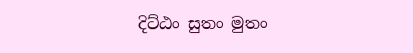දිට්ඨං සුතං මුතං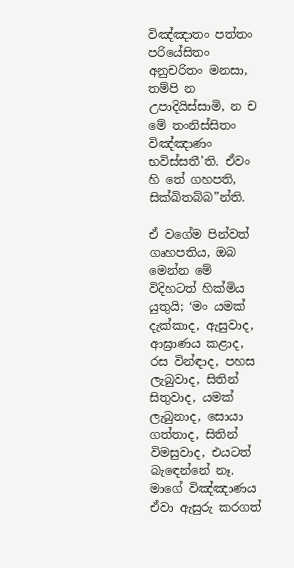විඤ්ඤාතං පත්තං පරියේසිතං අනුචරිතං මනසා, තම්පි න උපාදියිස්සාමි, න ච මේ තංනිස්සිතං විඤ්ඤාණං භවිස්සතී’ති. ඒවං හි තේ ගහපති, සික්ඛිතබ්බ”න්ති.

ඒ වගේම පින්වත් ගෘහපතිය, ඔබ මෙන්න මේ විදිහටත් හික්මිය යුතුයි; ‘මං යමක් දැක්කාද, ඇසුවාද, ආඝ්‍රාණය කළාද, රස වින්ඳාද, පහස ලැබුවාද, සිතින් සිතුවාද, යමක් ලැබුනාද, සොයා ගත්තාද, සිතින් විමසුවාද, එයටත් බැඳෙන්නේ නෑ. මාගේ විඤ්ඤාණය ඒවා ඇසුරු කරගත්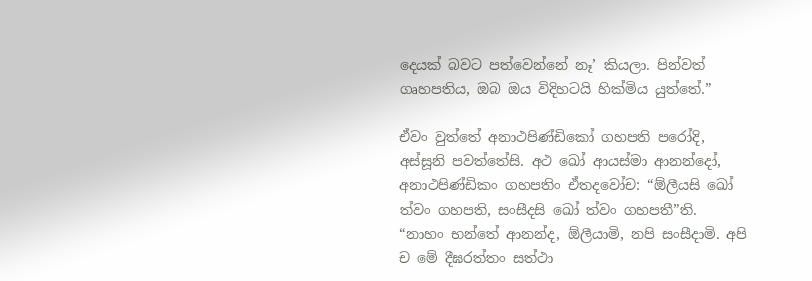දෙයක් බවට පත්වෙන්නේ නෑ’ කියලා. පින්වත් ගෘහපතිය, ඔබ ඔය විදිහටයි හික්මිය යුත්තේ.”

ඒවං වුත්තේ අනාථපිණ්ඩිකෝ ගහපති පරෝදි, අස්සූනි පවත්තේසි. අථ ඛෝ ආයස්මා ආනන්දෝ, අනාථපිණ්ඩිකං ගහපතිං ඒතදවෝච: “ඕලීයසි ඛෝ ත්වං ගහපති, සංසීදසි ඛෝ ත්වං ගහපතී”ති.
“නාහං භන්තේ ආනන්ද, ඕලීයාමි, නපි සංසීදාමි. අපි ච මේ දීඝරත්තං සත්ථා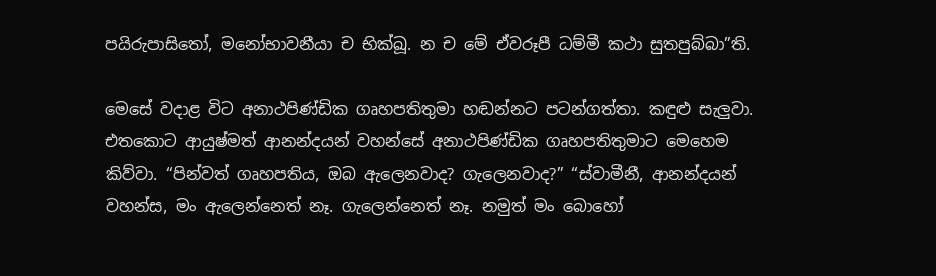පයිරුපාසිතෝ, මනෝභාවනීයා ච භික්ඛූ. න ච මේ ඒවරූපී ධම්මී කථා සුතපුබ්බා”ති.

මෙසේ වදාළ විට අනාථපිණ්ඩික ගෘහපතිතුමා හඬන්නට පටන්ගත්තා. කඳුළු සැලුවා. එතකොට ආයුෂ්මත් ආනන්දයන් වහන්සේ අනාථපිණ්ඩික ගෘහපතිතුමාට මෙහෙම කිව්වා. “පින්වත් ගෘහපතිය, ඔබ ඇලෙනවාද? ගැලෙනවාද?” “ස්වාමීනී, ආනන්දයන් වහන්ස, මං ඇලෙන්නෙත් නෑ. ගැලෙන්නෙත් නෑ. නමුත් මං බොහෝ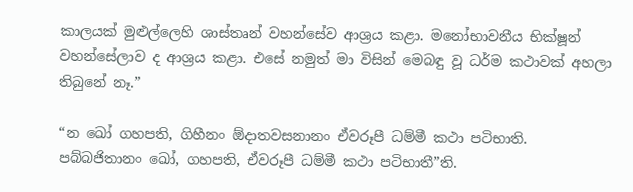කාලයක් මුළුල්ලෙහි ශාස්තෘන් වහන්සේව ආශ්‍රය කළා. මනෝභාවනීය භික්ෂූන් වහන්සේලාව ද ආශ්‍රය කළා. එසේ නමුත් මා විසින් මෙබඳු වූ ධර්ම කථාවක් අහලා තිබුනේ නෑ.”

“න ඛෝ ගහපති, ගිහීනං ඕදාතවසනානං ඒවරූපී ධම්මී කථා පටිභාති. පබ්බජිතානං ඛෝ, ගහපති, ඒවරූපී ධම්මී කථා පටිභාතී”ති.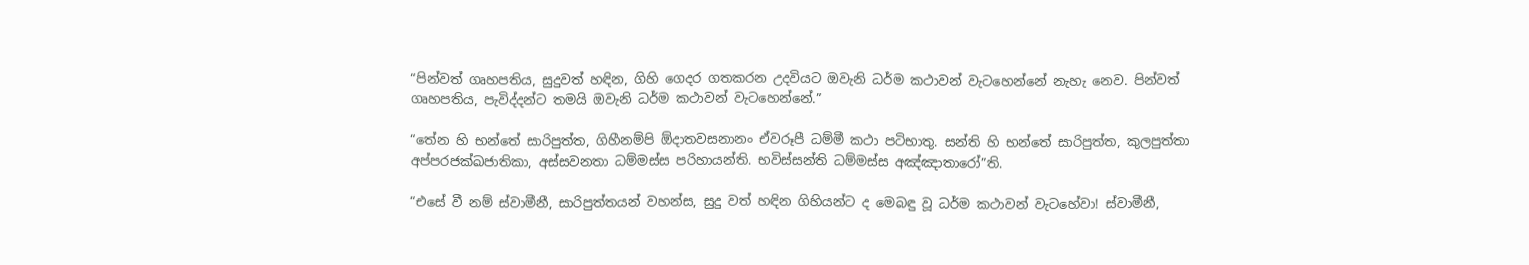“පින්වත් ගෘහපතිය, සුදුවත් හඳින, ගිහි ගෙදර ගතකරන උදවියට ඔවැනි ධර්ම කථාවන් වැටහෙන්නේ නැහැ නෙව. පින්වත් ගෘහපතිය, පැවිද්දන්ට තමයි ඔවැනි ධර්ම කථාවන් වැටහෙන්නේ.”

“තේන හි භන්තේ සාරිපුත්ත, ගිහීනම්පි ඕදාතවසනානං ඒවරූපී ධම්මී කථා පටිභාතු. සන්ති හි භන්තේ සාරිපුත්ත, කුලපුත්තා අප්පරජක්ඛජාතිකා, අස්සවනතා ධම්මස්ස පරිහායන්ති. භවිස්සන්ති ධම්මස්ස අඤ්ඤාතාරෝ”ති.

“එසේ වී නම් ස්වාමීනී, සාරිපුත්තයන් වහන්ස, සුදු වත් හඳින ගිහියන්ට ද මෙබඳු වූ ධර්ම කථාවන් වැටහේවා! ස්වාමීනී,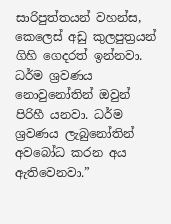සාරිපුත්තයන් වහන්ස, කෙලෙස් අඩු කුලපුත්‍රයන් ගිහි ගෙදරත් ඉන්නවා. ධර්ම ශ්‍රවණය නොවුනෝතින් ඔවුන් පිරිහී යනවා. ධර්ම ශ්‍රවණය ලැබුනෝතින් අවබෝධ කරන අය ඇතිවෙනවා.”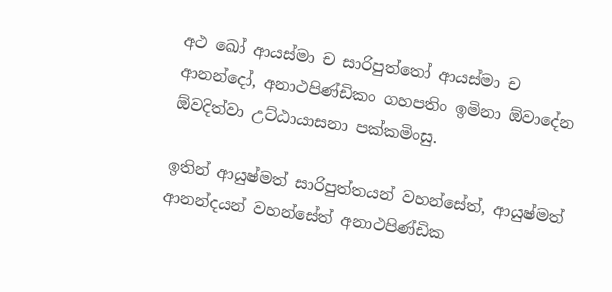අථ ඛෝ ආයස්මා ච සාරිපුත්තෝ ආයස්මා ච ආනන්දෝ, අනාථපිණ්ඩිකං ගහපතිං ඉමිනා ඕවාදේන ඕවදිත්වා උට්ඨායාසනා පක්කමිංසු.

ඉතින් ආයුෂ්මත් සාරිපුත්තයන් වහන්සේත්, ආයුෂ්මත් ආනන්දයන් වහන්සේත් අනාථපිණ්ඩික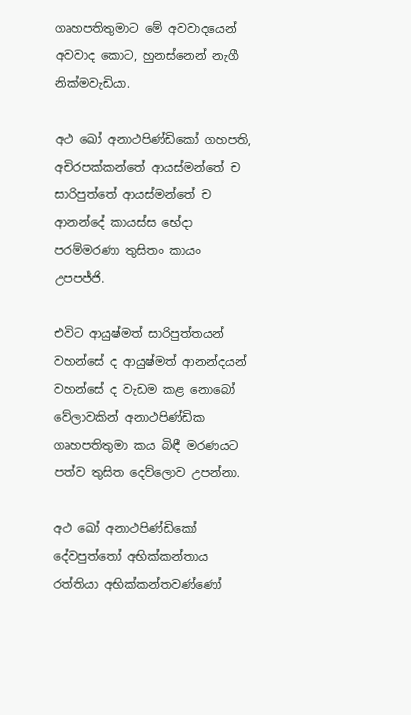ගෘහපතිතුමාට මේ අවවාදයෙන් අවවාද කොට, හුනස්නෙන් නැගී නික්මවැඩියා.

අථ ඛෝ අනාථපිණ්ඩිකෝ ගහපති, අචිරපක්කන්තේ ආයස්මන්තේ ච සාරිපුත්තේ ආයස්මන්තේ ච ආනන්දේ කායස්ස භේදා පරම්මරණා තුසිතං කායං උපපජ්ජි.

එවිට ආයුෂ්මත් සාරිපුත්තයන් වහන්සේ ද ආයුෂ්මත් ආනන්දයන් වහන්සේ ද වැඩම කළ නොබෝ වේලාවකින් අනාථපිණ්ඩික ගෘහපතිතුමා කය බිඳී මරණයට පත්ව තුසිත දෙව්ලොව උපන්නා.

අථ ඛෝ අනාථපිණ්ඩිකෝ දේවපුත්තෝ අභික්කන්තාය රත්තියා අභික්කන්තවණ්ණෝ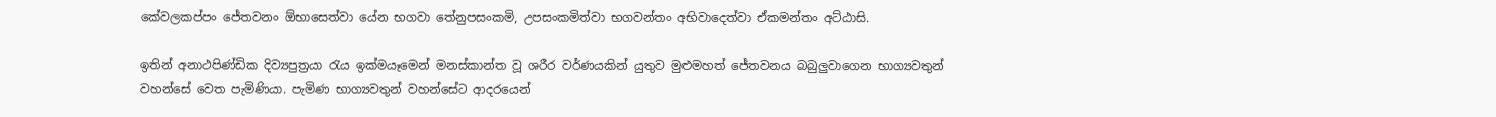කේවලකප්පං ජේතවනං ඕභාසෙත්වා යේන භගවා තේනුපසංකමි, උපසංකමිත්වා භගවන්තං අභිවාදෙත්වා ඒකමන්තං අට්ඨාසි.

ඉතින් අනාථපිණ්ඩික දිව්‍යපුත්‍රයා රැය ඉක්මයෑමෙන් මනස්කාන්ත වූ ශරීර වර්ණයකින් යුතුව මුළුමහත් ජේතවනය බබුලුවාගෙන භාග්‍යවතුන් වහන්සේ වෙත පැමිණියා. පැමිණ භාග්‍යවතුන් වහන්සේට ආදරයෙන්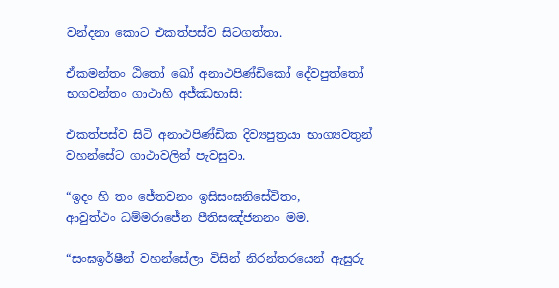වන්දනා කොට එකත්පස්ව සිටගත්තා.

ඒකමන්තං ඨිතෝ ඛෝ අනාථපිණ්ඩිකෝ දේවපුත්තෝ භගවන්තං ගාථාහි අජ්ඣභාසි:

එකත්පස්ව සිටි අනාථපිණ්ඩික දිව්‍යපුත්‍රයා භාග්‍යවතුන් වහන්සේට ගාථාවලින් පැවසුවා.

“ඉදං හි තං ජේතවනං ඉසිසංඝනිසේවිතං,
ආවුත්ථං ධම්මරාජේන පීතිසඤ්ජනනං මම.

“සංඝඉර්ෂීන් වහන්සේලා විසින් නිරන්තරයෙන් ඇසුරු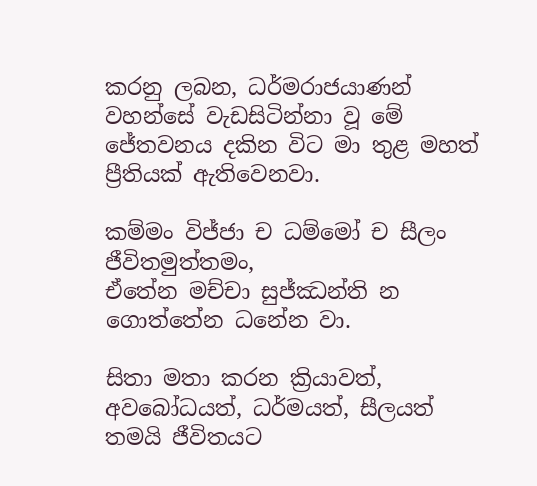කරනු ලබන, ධර්මරාජයාණන් වහන්සේ වැඩසිටින්නා වූ මේ ජේතවනය දකින විට මා තුළ මහත් ප්‍රීතියක් ඇතිවෙනවා.

කම්මං විජ්ජා ච ධම්මෝ ච සීලං ජීවිතමුත්තමං,
ඒතේන මච්චා සුජ්ඣන්ති න ගොත්තේන ධනේන වා.

සිතා මතා කරන ක්‍රියාවත්, අවබෝධයත්, ධර්මයත්, සීලයත් තමයි ජීවිතයට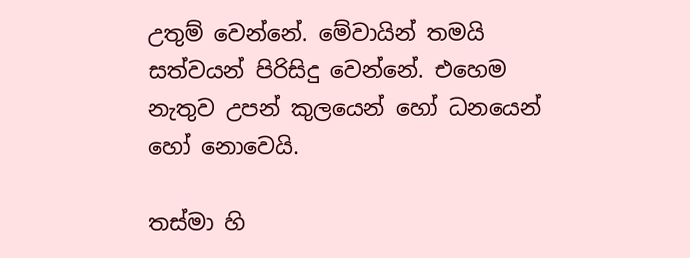උතුම් වෙන්නේ. මේවායින් තමයි සත්වයන් පිරිසිදු වෙන්නේ. එහෙම නැතුව උපන් කුලයෙන් හෝ ධනයෙන් හෝ නොවෙයි.

තස්මා හි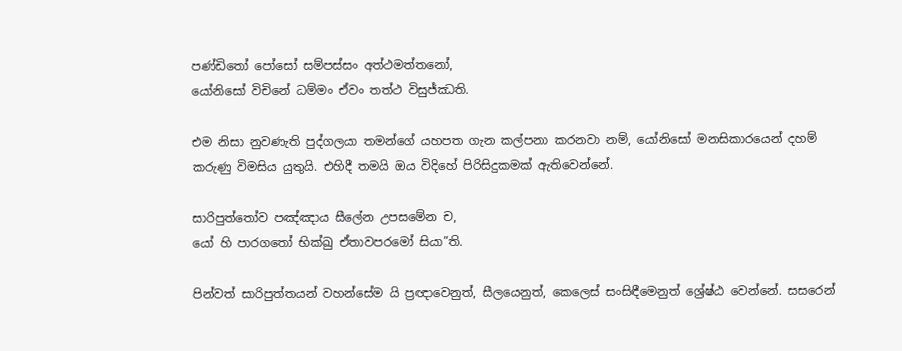පණ්ඩිතෝ පෝසෝ සම්පස්සං අත්ථමත්තනෝ,
යෝනිසෝ විචිනේ ධම්මං ඒවං තත්ථ විසුජ්ඣති.

එම නිසා නුවණැති පුද්ගලයා තමන්ගේ යහපත ගැන කල්පනා කරනවා නම්, යෝනිසෝ මනසිකාරයෙන් දහම් කරුණු විමසිය යුතුයි. එහිදී තමයි ඔය විදිහේ පිරිසිදුකමක් ඇතිවෙන්නේ.

සාරිපුත්තෝව පඤ්ඤාය සීලේන උපසමේන ච,
යෝ හි පාරගතෝ භික්ඛු ඒතාවපරමෝ සියා”ති.

පින්වත් සාරිපුත්තයන් වහන්සේම යි ප්‍රඥාවෙනුත්, සීලයෙනුත්, කෙලෙස් සංසිඳීමෙනුත් ශ්‍රේෂ්ඨ වෙන්නේ. සසරෙන්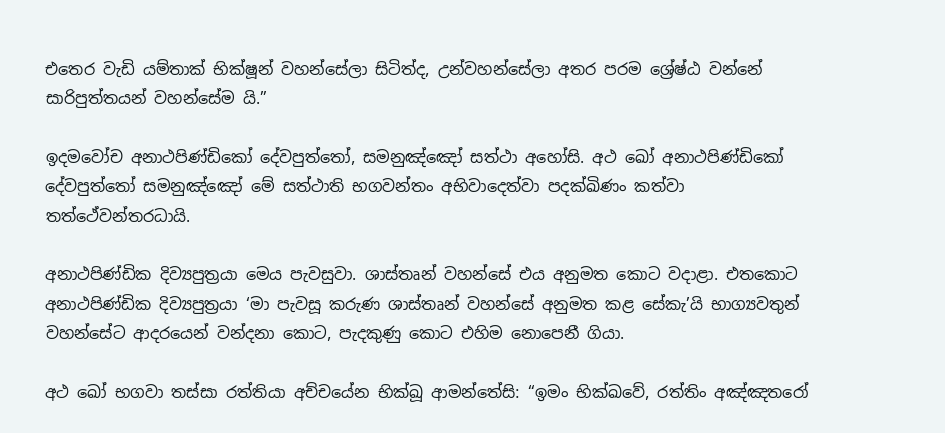එතෙර වැඩි යම්තාක් භික්ෂූන් වහන්සේලා සිටිත්ද, උන්වහන්සේලා අතර පරම ශ්‍රේෂ්ඨ වන්නේ සාරිපුත්තයන් වහන්සේම යි.”

ඉදමවෝච අනාථපිණ්ඩිකෝ දේවපුත්තෝ, සමනුඤ්ඤෝ සත්ථා අහෝසි. අථ ඛෝ අනාථපිණ්ඩිකෝ දේවපුත්තෝ සමනුඤ්ඤෝ මේ සත්ථාති භගවන්තං අභිවාදෙත්වා පදක්ඛිණං කත්වා තත්ථේවන්තරධායි.

අනාථපිණ්ඩික දිව්‍යපුත්‍රයා මෙය පැවසුවා. ශාස්තෘන් වහන්සේ එය අනුමත කොට වදාළා. එතකොට අනාථපිණ්ඩික දිව්‍යපුත්‍රයා ‘මා පැවසූ කරුණ ශාස්තෘන් වහන්සේ අනුමත කළ සේකැ’යි භාග්‍යවතුන් වහන්සේට ආදරයෙන් වන්දනා කොට, පැදකුණු කොට එහිම නොපෙනී ගියා.

අථ ඛෝ භගවා තස්සා රත්තියා අච්චයේන භික්ඛූ ආමන්තේසි: “ඉමං භික්ඛවේ, රත්තිං අඤ්ඤතරෝ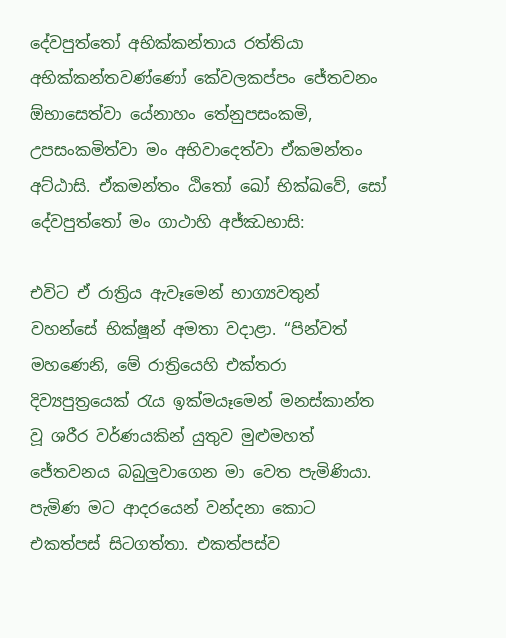දේවපුත්තෝ අභික්කන්තාය රත්තියා අභික්කන්තවණ්ණෝ කේවලකප්පං ජේතවනං ඕභාසෙත්වා යේනාහං තේනුපසංකමි, උපසංකමිත්වා මං අභිවාදෙත්වා ඒකමන්තං අට්ඨාසි. ඒකමන්තං ඨිතෝ ඛෝ භික්ඛවේ, සෝ දේවපුත්තෝ මං ගාථාහි අජ්ඣභාසි:

එවිට ඒ රාත්‍රිය ඇවෑමෙන් භාග්‍යවතුන් වහන්සේ භික්ෂූන් අමතා වදාළා. “පින්වත් මහණෙනි, මේ රාත්‍රියෙහි එක්තරා දිව්‍යපුත්‍රයෙක් රැය ඉක්මයෑමෙන් මනස්කාන්ත වූ ශරීර වර්ණයකින් යුතුව මුළුමහත් ජේතවනය බබුලුවාගෙන මා වෙත පැමිණියා. පැමිණ මට ආදරයෙන් වන්දනා කොට එකත්පස් සිටගත්තා. එකත්පස්ව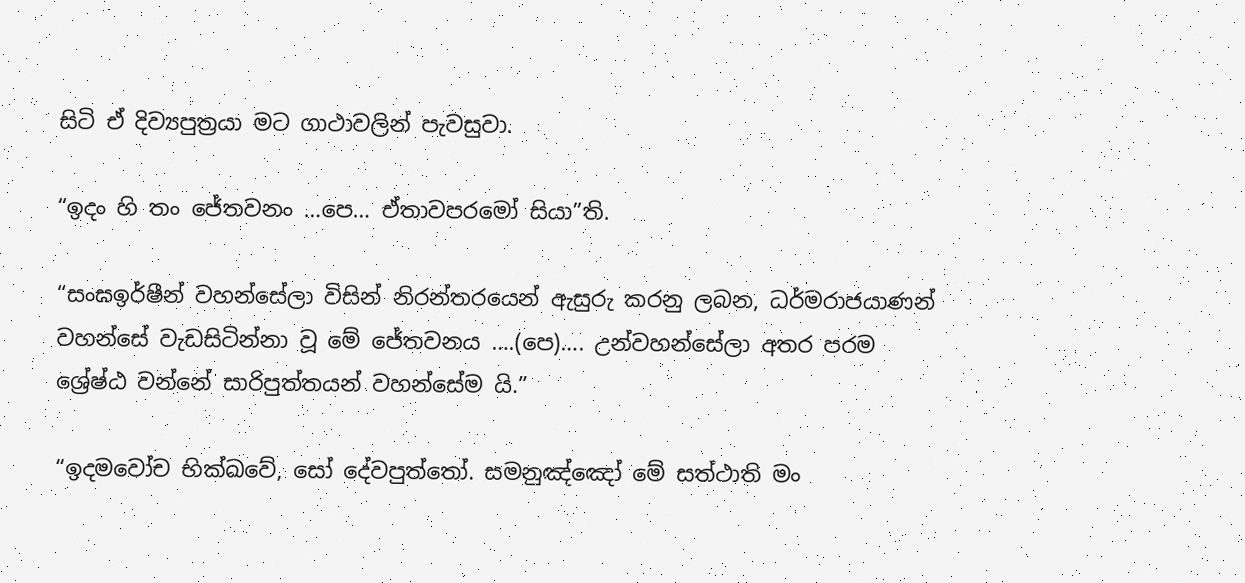සිටි ඒ දිව්‍යපුත්‍රයා මට ගාථාවලින් පැවසුවා.

“ඉදං හි තං ජේතවනං …පෙ… ඒතාවපරමෝ සියා”ති.

“සංඝඉර්ෂීන් වහන්සේලා විසින් නිරන්තරයෙන් ඇසුරු කරනු ලබන, ධර්මරාජයාණන් වහන්සේ වැඩසිටින්නා වූ මේ ජේතවනය ….(පෙ)…. උන්වහන්සේලා අතර පරම ශ්‍රේෂ්ඨ වන්නේ සාරිපුත්තයන් වහන්සේම යි.”

“ඉදමවෝච භික්ඛවේ, සෝ දේවපුත්තෝ. සමනුඤ්ඤෝ මේ සත්ථාති මං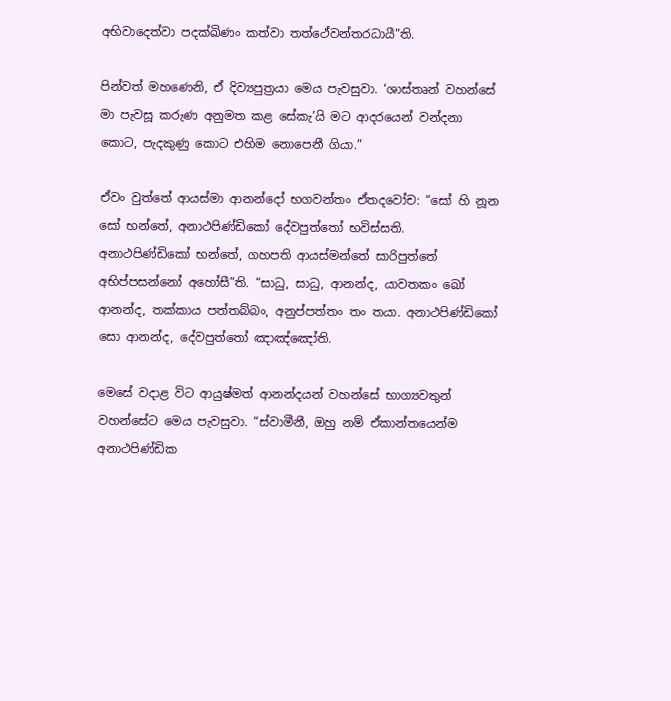අභිවාදෙත්වා පදක්ඛිණං කත්වා තත්ථේවන්තරධායී”ති.

පින්වත් මහණෙනි, ඒ දිව්‍යපුත්‍රයා මෙය පැවසුවා. ‘ශාස්තෘන් වහන්සේ මා පැවසූ කරුණ අනුමත කළ සේකැ’යි මට ආදරයෙන් වන්දනා කොට, පැදකුණු කොට එහිම නොපෙනී ගියා.”

ඒවං වුත්තේ ආයස්මා ආනන්දෝ භගවන්තං ඒතදවෝච: “සෝ හි නූන සෝ භන්තේ, අනාථපිණ්ඩිකෝ දේවපුත්තෝ භවිස්සති. අනාථපිණ්ඩිකෝ භන්තේ, ගහපති ආයස්මන්තේ සාරිපුත්තේ අභිප්පසන්නෝ අහෝසී”ති. “සාධු, සාධු, ආනන්ද, යාවතකං ඛෝ ආනන්ද, තක්කාය පත්තබ්බං, අනුප්පත්තං තං තයා. අනාථපිණ්ඩිකෝ සො ආනන්ද, දේවපුත්තෝ ඤාඤ්ඤෝති.

මෙසේ වදාළ විට ආයුෂ්මත් ආනන්දයන් වහන්සේ භාග්‍යවතුන් වහන්සේට මෙය පැවසුවා. “ස්වාමීනී, ඔහු නම් ඒකාන්තයෙන්ම අනාථපිණ්ඩික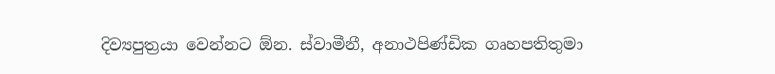දිව්‍යපුත්‍රයා වෙන්නට ඕන. ස්වාමීනී, අනාථපිණ්ඩික ගෘහපතිතුමා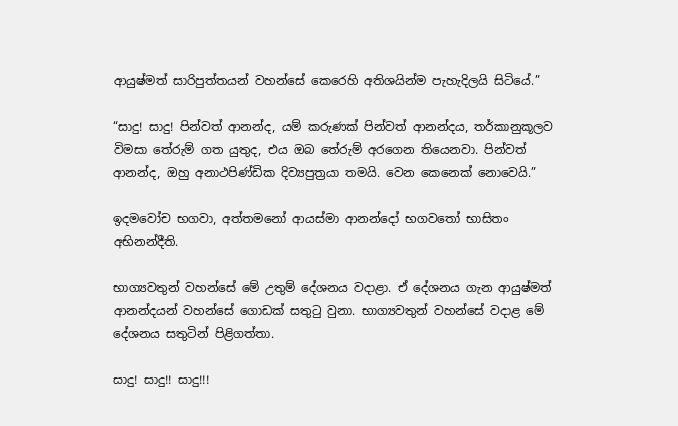ආයුෂ්මත් සාරිපුත්තයන් වහන්සේ කෙරෙහි අතිශයින්ම පැහැදිලයි සිටියේ.”

“සාදු! සාදු! පින්වත් ආනන්ද, යම් කරුණක් පින්වත් ආනන්දය, තර්කානුකූලව විමසා තේරුම් ගත යුතුද, එය ඔබ තේරුම් අරගෙන තියෙනවා. පින්වත් ආනන්ද, ඔහු අනාථපිණ්ඩික දිව්‍යපුත්‍රයා තමයි. වෙන කෙනෙක් නොවෙයි.”

ඉදමවෝච භගවා, අත්තමනෝ ආයස්මා ආනන්දෝ භගවතෝ භාසිතං අභිනන්දීති.

භාග්‍යවතුන් වහන්සේ මේ උතුම් දේශනය වදාළා. ඒ දේශනය ගැන ආයුෂ්මත් ආනන්දයන් වහන්සේ ගොඩක් සතුටු වුනා. භාග්‍යවතුන් වහන්සේ වදාළ මේ දේශනය සතුටින් පිළිගත්තා.

සාදු! සාදු!! සාදු!!!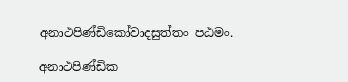අනාථපිණ්ඩිකෝවාදසුත්තං පඨමං.

අනාථපිණ්ඩික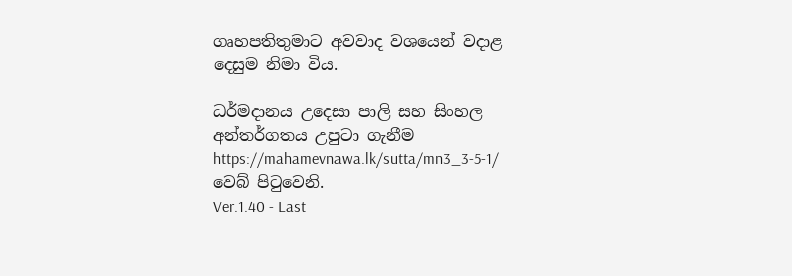ගෘහපතිතුමාට අවවාද වශයෙන් වදාළ දෙසුම නිමා විය.

ධර්මදානය උදෙසා පාලි සහ සිංහල අන්තර්ගතය උපුටා ගැනීම https://mahamevnawa.lk/sutta/mn3_3-5-1/ වෙබ් පිටුවෙනි.
Ver.1.40 - Last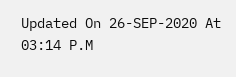Updated On 26-SEP-2020 At 03:14 P.M